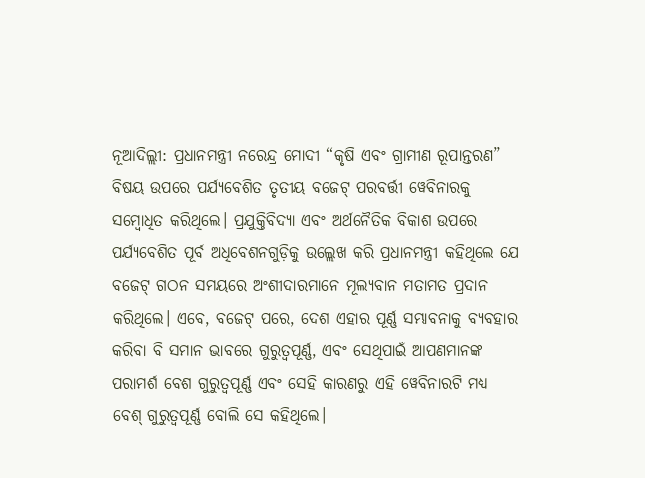ନୂଆଦିଲ୍ଲୀ: ପ୍ରଧାନମନ୍ତ୍ରୀ ନରେନ୍ଦ୍ର ମୋଦୀ “କୃଷି ଏବଂ ଗ୍ରାମୀଣ ରୂପାନ୍ତରଣ” ବିଷୟ ଉପରେ ପର୍ଯ୍ୟବେଶିତ ତୃତୀୟ ବଜେଟ୍ ପରବର୍ତ୍ତୀ ୱେବିନାରକୁ ସମ୍ବୋଧିତ କରିଥିଲେ। ପ୍ରଯୁକ୍ତିବିଦ୍ୟା ଏବଂ ଅର୍ଥନୈତିକ ବିକାଶ ଉପରେ ପର୍ଯ୍ୟବେଶିତ ପୂର୍ବ ଅଧିବେଶନଗୁଡ଼ିକୁ ଉଲ୍ଲେଖ କରି ପ୍ରଧାନମନ୍ତ୍ରୀ କହିଥିଲେ ଯେ ବଜେଟ୍ ଗଠନ ସମୟରେ ଅଂଶୀଦାରମାନେ ମୂଲ୍ୟବାନ ମତାମତ ପ୍ରଦାନ କରିଥିଲେ। ଏବେ, ବଜେଟ୍ ପରେ, ଦେଶ ଏହାର ପୂର୍ଣ୍ଣ ସମ୍ଭାବନାକୁ ବ୍ୟବହାର କରିବା ବି ସମାନ ଭାବରେ ଗୁରୁତ୍ୱପୂର୍ଣ୍ଣ, ଏବଂ ସେଥିପାଇଁ ଆପଣମାନଙ୍କ ପରାମର୍ଶ ବେଶ ଗୁରୁତ୍ବପୂର୍ଣ୍ଣ ଏବଂ ସେହି କାରଣରୁ ଏହି ୱେବିନାରଟି ମଧ୍ୟ ବେଶ୍ ଗୁରୁତ୍ୱପୂର୍ଣ୍ଣ ବୋଲି ସେ କହିଥିଲେ।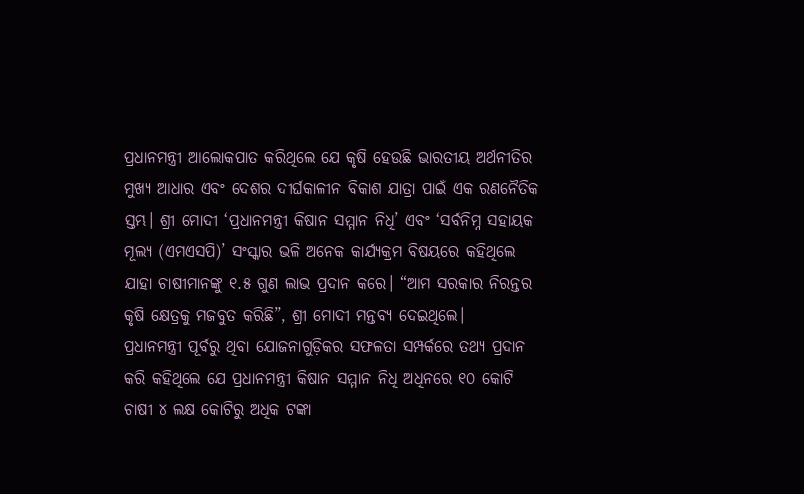ପ୍ରଧାନମନ୍ତ୍ରୀ ଆଲୋକପାତ କରିଥିଲେ ଯେ କୃଷି ହେଉଛି ଭାରତୀୟ ଅର୍ଥନୀତିର ମୁଖ୍ୟ ଆଧାର ଏବଂ ଦେଶର ଦୀର୍ଘକାଳୀନ ବିକାଶ ଯାତ୍ରା ପାଇଁ ଏକ ରଣନୈତିକ ସ୍ତମ୍ଭ। ଶ୍ରୀ ମୋଦୀ ‘ପ୍ରଧାନମନ୍ତ୍ରୀ କିଷାନ ସମ୍ମାନ ନିଧି’ ଏବଂ ‘ସର୍ବନିମ୍ନ ସହାୟକ ମୂଲ୍ୟ (ଏମଏସପି)’ ସଂସ୍କାର ଭଳି ଅନେକ କାର୍ଯ୍ୟକ୍ରମ ବିଷୟରେ କହିଥିଲେ ଯାହା ଚାଷୀମାନଙ୍କୁ ୧.୫ ଗୁଣ ଲାଭ ପ୍ରଦାନ କରେ। “ଆମ ସରକାର ନିରନ୍ତର କୃଷି କ୍ଷେତ୍ରକୁ ମଜବୁତ କରିଛି”, ଶ୍ରୀ ମୋଦୀ ମନ୍ତବ୍ୟ ଦେଇଥିଲେ।
ପ୍ରଧାନମନ୍ତ୍ରୀ ପୂର୍ବରୁ ଥିବା ଯୋଜନାଗୁଡ଼ିକର ସଫଳତା ସମ୍ପର୍କରେ ତଥ୍ୟ ପ୍ରଦାନ କରି କହିଥିଲେ ଯେ ପ୍ରଧାନମନ୍ତ୍ରୀ କିଷାନ ସମ୍ମାନ ନିଧି ଅଧିନରେ ୧୦ କୋଟି ଚାଷୀ ୪ ଲକ୍ଷ କୋଟିରୁ ଅଧିକ ଟଙ୍କା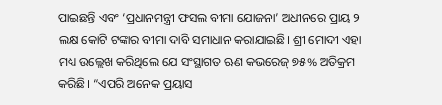ପାଇଛନ୍ତି ଏବଂ ‘ପ୍ରଧାନମନ୍ତ୍ରୀ ଫସଲ ବୀମା ଯୋଜନା’ ଅଧୀନରେ ପ୍ରାୟ ୨ ଲକ୍ଷ କୋଟି ଟଙ୍କାର ବୀମା ଦାବି ସମାଧାନ କରାଯାଇଛି। ଶ୍ରୀ ମୋଦୀ ଏହା ମଧ୍ୟ ଉଲ୍ଲେଖ କରିଥିଲେ ଯେ ସଂସ୍ଥାଗତ ଋଣ କଭରେଜ୍ ୭୫% ଅତିକ୍ରମ କରିଛି। “ଏପରି ଅନେକ ପ୍ରୟାସ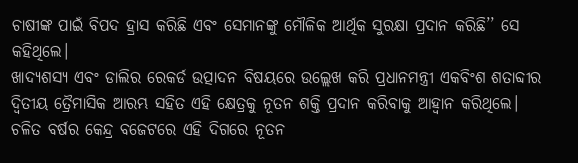ଚାଷୀଙ୍କ ପାଇଁ ବିପଦ ହ୍ରାସ କରିଛି ଏବଂ ସେମାନଙ୍କୁ ମୌଳିକ ଆର୍ଥିକ ସୁରକ୍ଷା ପ୍ରଦାନ କରିଛି’’ ସେ କହିଥିଲେ।
ଖାଦ୍ୟଶସ୍ୟ ଏବଂ ଡାଲିର ରେକର୍ଡ ଉତ୍ପାଦନ ବିଷୟରେ ଉଲ୍ଲେଖ କରି ପ୍ରଧାନମନ୍ତ୍ରୀ ଏକବିଂଶ ଶତାବ୍ଦୀର ଦ୍ୱିତୀୟ ତ୍ରୈମାସିକ ଆରମ୍ଭ ସହିତ ଏହି କ୍ଷେତ୍ରକୁ ନୂତନ ଶକ୍ତି ପ୍ରଦାନ କରିବାକୁ ଆହ୍ୱାନ କରିଥିଲେ। ଚଳିତ ବର୍ଷର କେନ୍ଦ୍ର ବଜେଟରେ ଏହି ଦିଗରେ ନୂତନ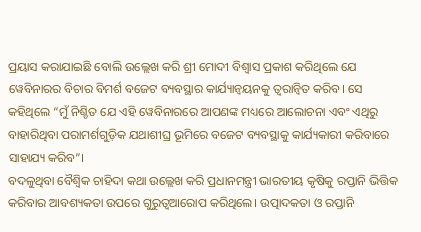ପ୍ରୟାସ କରାଯାଇଛି ବୋଲି ଉଲ୍ଲେଖ କରି ଶ୍ରୀ ମୋଦୀ ବିଶ୍ୱାସ ପ୍ରକାଶ କରିଥିଲେ ଯେ ୱେବିନାରର ବିଚାର ବିମର୍ଶ ବଜେଟ ବ୍ୟବସ୍ଥାର କାର୍ଯ୍ୟାନ୍ୱୟନକୁ ତ୍ୱରାନ୍ୱିତ କରିବ। ସେ କହିଥିଲେ “ମୁଁ ନିଶ୍ଚିତ ଯେ ଏହି ୱେବିନାରରେ ଆପଣଙ୍କ ମଧ୍ୟରେ ଆଲୋଚନା ଏବଂ ଏଥିରୁ ବାହାରିଥିବା ପରାମର୍ଶଗୁଡ଼ିକ ଯଥାଶୀଘ୍ର ଭୂମିରେ ବଜେଟ ବ୍ୟବସ୍ଥାକୁ କାର୍ଯ୍ୟକାରୀ କରିବାରେ ସାହାଯ୍ୟ କରିବ”।
ବଦଳୁଥିବା ବୈଶ୍ବିକ ଚାହିଦା କଥା ଉଲ୍ଲେଖ କରି ପ୍ରଧାନମନ୍ତ୍ରୀ ଭାରତୀୟ କୃଷିକୁ ରପ୍ତାନି ଭିତ୍ତିକ କରିବାର ଆବଶ୍ୟକତା ଉପରେ ଗୁରୁତ୍ବଆରୋପ କରିଥିଲେ। ଉତ୍ପାଦକତା ଓ ରପ୍ତାନି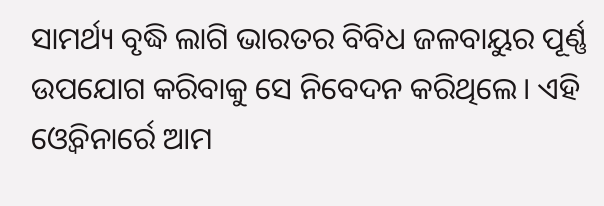ସାମର୍ଥ୍ୟ ବୃଦ୍ଧି ଲାଗି ଭାରତର ବିବିଧ ଜଳବାୟୁର ପୂର୍ଣ୍ଣ ଉପଯୋଗ କରିବାକୁ ସେ ନିବେଦନ କରିଥିଲେ। ଏହି ଓ୍ବେବିନାର୍ରେ ଆମ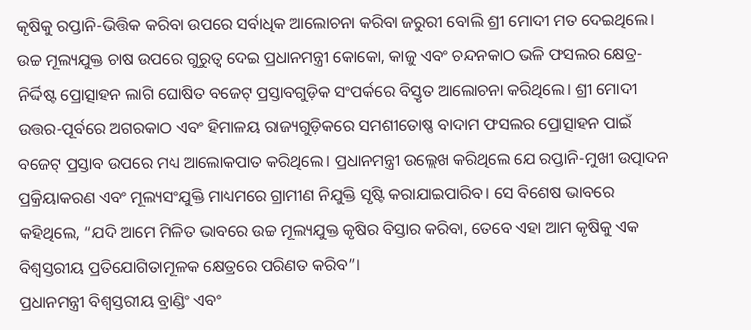କୃଷିକୁ ରପ୍ତାନି-ଭିତ୍ତିକ କରିବା ଉପରେ ସର୍ବାଧିକ ଆଲୋଚନା କରିବା ଜରୁରୀ ବୋଲି ଶ୍ରୀ ମୋଦୀ ମତ ଦେଇଥିଲେ।
ଉଚ୍ଚ ମୂଲ୍ୟଯୁକ୍ତ ଚାଷ ଉପରେ ଗୁରୁତ୍ବ ଦେଇ ପ୍ରଧାନମନ୍ତ୍ରୀ କୋକୋ, କାଜୁ ଏବଂ ଚନ୍ଦନକାଠ ଭଳି ଫସଲର କ୍ଷେତ୍ର-ନିର୍ଦ୍ଦିଷ୍ଟ ପ୍ରୋତ୍ସାହନ ଲାଗି ଘୋଷିତ ବଜେଟ୍ ପ୍ରସ୍ତାବଗୁଡ଼ିକ ସଂପର୍କରେ ବିସ୍ତୃତ ଆଲୋଚନା କରିଥିଲେ। ଶ୍ରୀ ମୋଦୀ ଉତ୍ତର-ପୂର୍ବରେ ଅଗରକାଠ ଏବଂ ହିମାଳୟ ରାଜ୍ୟଗୁଡ଼ିକରେ ସମଶୀତୋଷ୍ଣ ବାଦାମ ଫସଲର ପ୍ରୋତ୍ସାହନ ପାଇଁ ବଜେଟ୍ ପ୍ରସ୍ତାବ ଉପରେ ମଧ୍ୟ ଆଲୋକପାତ କରିଥିଲେ। ପ୍ରଧାନମନ୍ତ୍ରୀ ଉଲ୍ଲେଖ କରିଥିଲେ ଯେ ରପ୍ତାନି-ମୁଖୀ ଉତ୍ପାଦନ ପ୍ରକ୍ରିୟାକରଣ ଏବଂ ମୂଲ୍ୟସଂଯୁକ୍ତି ମାଧ୍ୟମରେ ଗ୍ରାମୀଣ ନିଯୁକ୍ତି ସୃଷ୍ଟି କରାଯାଇପାରିବ। ସେ ବିଶେଷ ଭାବରେ କହିଥିଲେ, “ଯଦି ଆମେ ମିଳିତ ଭାବରେ ଉଚ୍ଚ ମୂଲ୍ୟଯୁକ୍ତ କୃଷିର ବିସ୍ତାର କରିବା, ତେବେ ଏହା ଆମ କୃଷିକୁ ଏକ ବିଶ୍ୱସ୍ତରୀୟ ପ୍ରତିଯୋଗିତାମୂଳକ କ୍ଷେତ୍ରରେ ପରିଣତ କରିବ”।
ପ୍ରଧାନମନ୍ତ୍ରୀ ବିଶ୍ୱସ୍ତରୀୟ ବ୍ରାଣ୍ଡିଂ ଏବଂ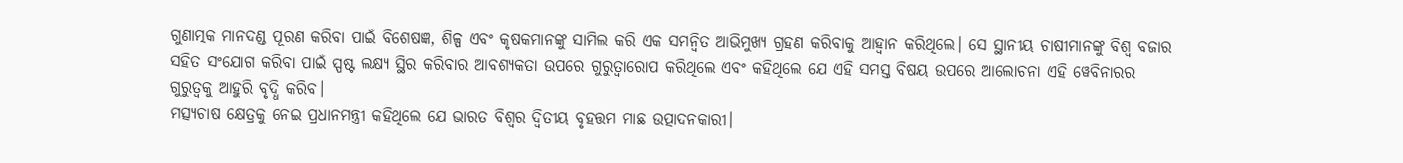ଗୁଣାତ୍ମକ ମାନଦଣ୍ଡ ପୂରଣ କରିବା ପାଇଁ ବିଶେଷଜ୍ଞ, ଶିଳ୍ପ ଏବଂ କୃଷକମାନଙ୍କୁ ସାମିଲ କରି ଏକ ସମନ୍ୱିତ ଆଭିମୁଖ୍ୟ ଗ୍ରହଣ କରିବାକୁ ଆହ୍ୱାନ କରିଥିଲେ। ସେ ସ୍ଥାନୀୟ ଚାଷୀମାନଙ୍କୁ ବିଶ୍ୱ ବଜାର ସହିତ ସଂଯୋଗ କରିବା ପାଇଁ ସ୍ପଷ୍ଟ ଲକ୍ଷ୍ୟ ସ୍ଥିର କରିବାର ଆବଶ୍ୟକତା ଉପରେ ଗୁରୁତ୍ୱାରୋପ କରିଥିଲେ ଏବଂ କହିଥିଲେ ଯେ ଏହି ସମସ୍ତ ବିଷୟ ଉପରେ ଆଲୋଚନା ଏହି ୱେବିନାରର ଗୁରୁତ୍ୱକୁ ଆହୁରି ବୃଦ୍ଧି କରିବ।
ମତ୍ସ୍ୟଚାଷ କ୍ଷେତ୍ରକୁ ନେଇ ପ୍ରଧାନମନ୍ତ୍ରୀ କହିଥିଲେ ଯେ ଭାରତ ବିଶ୍ୱର ଦ୍ୱିତୀୟ ବୃହତ୍ତମ ମାଛ ଉତ୍ପାଦନକାରୀ।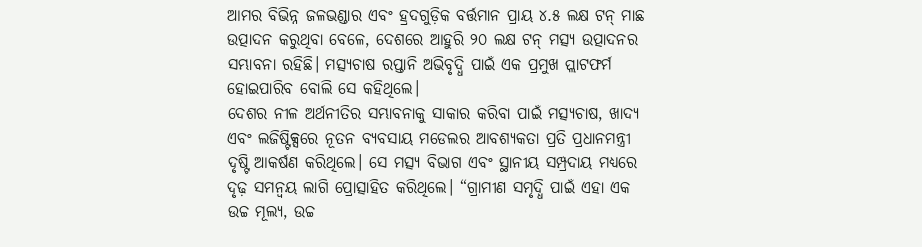ଆମର ବିଭିନ୍ନ ଜଳଭଣ୍ଡାର ଏବଂ ହ୍ରଦଗୁଡ଼ିକ ବର୍ତ୍ତମାନ ପ୍ରାୟ ୪.୫ ଲକ୍ଷ ଟନ୍ ମାଛ ଉତ୍ପାଦନ କରୁଥିବା ବେଳେ, ଦେଶରେ ଆହୁରି ୨୦ ଲକ୍ଷ ଟନ୍ ମତ୍ସ୍ୟ ଉତ୍ପାଦନର ସମ୍ଭାବନା ରହିଛି। ମତ୍ସ୍ୟଚାଷ ରପ୍ତାନି ଅଭିବୃଦ୍ଧି ପାଇଁ ଏକ ପ୍ରମୁଖ ପ୍ଲାଟଫର୍ମ ହୋଇପାରିବ ବୋଲି ସେ କହିଥିଲେ।
ଦେଶର ନୀଳ ଅର୍ଥନୀତିର ସମ୍ଭାବନାକୁ ସାକାର କରିବା ପାଇଁ ମତ୍ସ୍ୟଚାଷ, ଖାଦ୍ୟ ଏବଂ ଲଜିଷ୍ଟିକ୍ସରେ ନୂତନ ବ୍ୟବସାୟ ମଡେଲର ଆବଶ୍ୟକତା ପ୍ରତି ପ୍ରଧାନମନ୍ତ୍ରୀ ଦୃଷ୍ଟି ଆକର୍ଷଣ କରିଥିଲେ। ସେ ମତ୍ସ୍ୟ ବିଭାଗ ଏବଂ ସ୍ଥାନୀୟ ସମ୍ପ୍ରଦାୟ ମଧ୍ୟରେ ଦୃଢ଼ ସମନ୍ୱୟ ଲାଗି ପ୍ରୋତ୍ସାହିତ କରିଥିଲେ। “ଗ୍ରାମୀଣ ସମୃଦ୍ଧି ପାଇଁ ଏହା ଏକ ଉଚ୍ଚ ମୂଲ୍ୟ, ଉଚ୍ଚ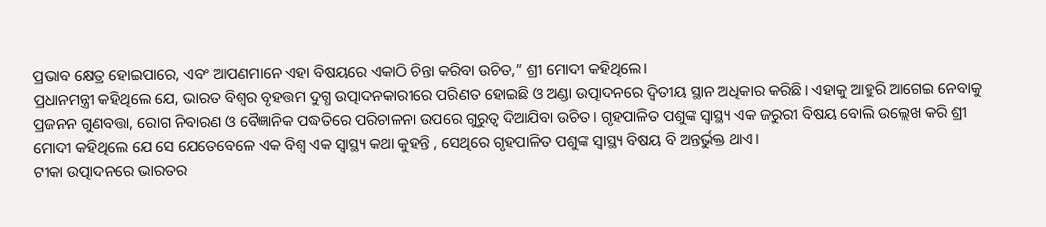ପ୍ରଭାବ କ୍ଷେତ୍ର ହୋଇପାରେ, ଏବଂ ଆପଣମାନେ ଏହା ବିଷୟରେ ଏକାଠି ଚିନ୍ତା କରିବା ଉଚିତ,” ଶ୍ରୀ ମୋଦୀ କହିଥିଲେ।
ପ୍ରଧାନମନ୍ତ୍ରୀ କହିଥିଲେ ଯେ, ଭାରତ ବିଶ୍ବର ବୃହତ୍ତମ ଦୁଗ୍ଧ ଉତ୍ପାଦନକାରୀରେ ପରିଣତ ହୋଇଛି ଓ ଅଣ୍ଡା ଉତ୍ପାଦନରେ ଦ୍ବିତୀୟ ସ୍ଥାନ ଅଧିକାର କରିଛି। ଏହାକୁ ଆହୁରି ଆଗେଇ ନେବାକୁ ପ୍ରଜନନ ଗୁଣବତ୍ତା, ରୋଗ ନିବାରଣ ଓ ବୈଜ୍ଞାନିକ ପଦ୍ଧତିରେ ପରିଚାଳନା ଉପରେ ଗୁରୁତ୍ବ ଦିଆଯିବା ଉଚିତ। ଗୃହପାଳିତ ପଶୁଙ୍କ ସ୍ବାସ୍ଥ୍ୟ ଏକ ଜରୁରୀ ବିଷୟ ବୋଲି ଉଲ୍ଲେଖ କରି ଶ୍ରୀ ମୋଦୀ କହିଥିଲେ ଯେ ସେ ଯେତେବେଳେ ଏକ ବିଶ୍ବ ଏକ ସ୍ବାସ୍ଥ୍ୟ କଥା କୁହନ୍ତି , ସେଥିରେ ଗୃହପାଳିତ ପଶୁଙ୍କ ସ୍ବାସ୍ଥ୍ୟ ବିଷୟ ବି ଅନ୍ତର୍ଭୁକ୍ତ ଥାଏ।
ଟୀକା ଉତ୍ପାଦନରେ ଭାରତର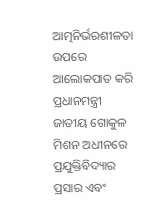ଆତ୍ମନିର୍ଭରଶୀଳତା ଉପରେ ଆଲୋକପାତ କରି ପ୍ରଧାନମନ୍ତ୍ରୀ ଜାତୀୟ ଗୋକୁଳ ମିଶନ ଅଧୀନରେ ପ୍ରଯୁକ୍ତିବିଦ୍ୟାର ପ୍ରସାର ଏବଂ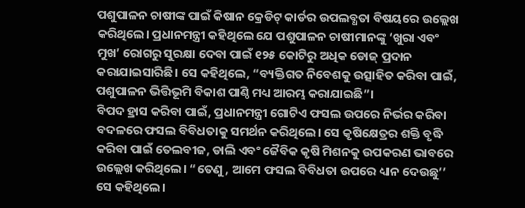ପଶୁପାଳନ ଚାଷୀଙ୍କ ପାଇଁ କିଷାନ କ୍ରେଡିଟ୍ କାର୍ଡର ଉପଲବ୍ଧତା ବିଷୟରେ ଉଲ୍ଲେଖ କରିଥିଲେ। ପ୍ରଧାନମନ୍ତ୍ରୀ କହିଥିଲେ ଯେ ପଶୁପାଳନ ଚାଷୀମାନଙ୍କୁ ‘ଖୁରା ଏବଂ ମୁଖ’ ରୋଗରୁ ସୁରକ୍ଷା ଦେବା ପାଇଁ ୧୨୫ କୋଟିରୁ ଅଧିକ ଡୋଜ୍ ପ୍ରଦାନ କରାଯାଇସାରିଛି। ସେ କହିଥିଲେ, “ବ୍ୟକ୍ତିଗତ ନିବେଶକୁ ଉତ୍ସାହିତ କରିବା ପାଇଁ, ପଶୁପାଳନ ଭିତ୍ତିଭୂମି ବିକାଶ ପାଣ୍ଠି ମଧ୍ୟ ଆରମ୍ଭ କରାଯାଇଛି”।
ବିପଦ ହ୍ରାସ କରିବା ପାଇଁ, ପ୍ରଧାନମନ୍ତ୍ରୀ ଗୋଟିଏ ଫସଲ ଉପରେ ନିର୍ଭର କରିବା ବଦଳରେ ଫସଲ ବିବିଧତାକୁ ସମର୍ଥନ କରିଥିଲେ। ସେ କୃଷିକ୍ଷେତ୍ରର ଶକ୍ତି ବୃଦ୍ଧି କରିବା ପାଇଁ ତେଲବୀଜ, ଡାଲି ଏବଂ ଜୈବିକ କୃଷି ମିଶନକୁ ଉପକରଣ ଭାବରେ ଉଲ୍ଲେଖ କରିଥିଲେ। “ତେଣୁ, ଆମେ ଫସଲ ବିବିଧତା ଉପରେ ଧ୍ୟାନ ଦେଉଛୁ’’ ସେ କହିଥିଲେ।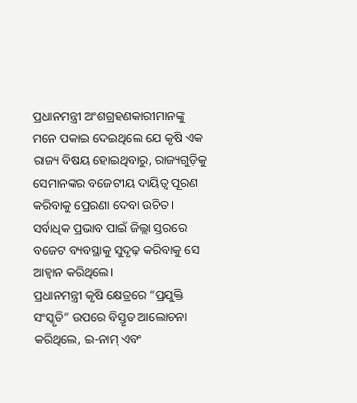ପ୍ରଧାନମନ୍ତ୍ରୀ ଅଂଶଗ୍ରହଣକାରୀମାନଙ୍କୁ ମନେ ପକାଇ ଦେଇଥିଲେ ଯେ କୃଷି ଏକ ରାଜ୍ୟ ବିଷୟ ହୋଇଥିବାରୁ, ରାଜ୍ୟଗୁଡ଼ିକୁ ସେମାନଙ୍କର ବଜେଟୀୟ ଦାୟିତ୍ୱ ପୂରଣ କରିବାକୁ ପ୍ରେରଣା ଦେବା ଉଚିତ। ସର୍ବାଧିକ ପ୍ରଭାବ ପାଇଁ ଜିଲ୍ଲା ସ୍ତରରେ ବଜେଟ ବ୍ୟବସ୍ଥାକୁ ସୁଦୃଢ଼ କରିବାକୁ ସେ ଆହ୍ୱାନ କରିଥିଲେ।
ପ୍ରଧାନମନ୍ତ୍ରୀ କୃଷି କ୍ଷେତ୍ରରେ “ପ୍ରଯୁକ୍ତି ସଂସ୍କୃତି” ଉପରେ ବିସ୍ତୃତ ଆଲୋଚନା କରିଥିଲେ, ଇ-ନାମ୍ ଏବଂ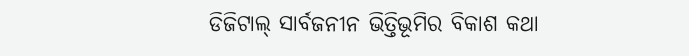ଡିଜିଟାଲ୍ ସାର୍ବଜନୀନ ଭିତ୍ତିଭୂମିର ବିକାଶ କଥା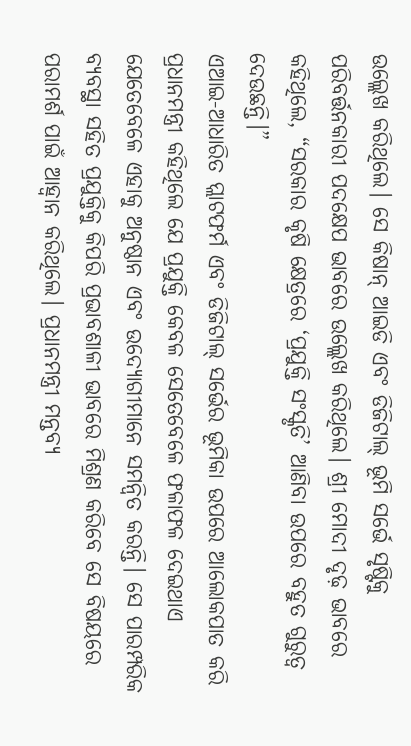ଉଲ୍ଲେଖ କରିଥିଲେ। ସେ କିଷାନ୍ ଆଇଡି ଏବଂ ଡିଜିଟାଲ୍ ଭୂମି ସର୍ଭେ ସୃଷ୍ଟିକୁ ପରିବର୍ତ୍ତନକାରୀ ପଦକ୍ଷେପ ଭାବରେ ଉଲ୍ଲେଖ କରିଥିଲେ। ଶ୍ରୀ ମୋଦୀ ଦୃଢ଼ ଭାବରେ କହିଥିଲେ, “ସରକାର କୃଷି କ୍ଷେତ୍ରରେ ‘ପ୍ରଯୁକ୍ତି ସଂସ୍କୃତି’ ଆଣିବା ଉପରେ ବହୁତ ଗୁରୁତ୍ୱ ଦେଉଛନ୍ତି।”
ଏଆଇ-ଆଧାରିତ ପ୍ଲାଟଫର୍ମ ଏବଂ ଡିଜିଟାଲ୍ ସର୍ଭେର ଭୂମିକା ଉପରେ ଆଲୋକପାତ କରି ପ୍ରଧାନମନ୍ତ୍ରୀ କହିଥିଲେ ଯେ ପ୍ରଯୁକ୍ତି କେବଳ ସେତେବେଳେ ଫଳାଫଳ ଦେଇଥାଏ ଯେତେବେଳେ ଏହାକୁ ଅନୁଷ୍ଠାନ ଏବଂ ଉଦ୍ୟୋଗୀମାନେ ସମନ୍ୱିତ କରନ୍ତି। ସେ ପାରମ୍ପରିକ ବ୍ୟବସ୍ଥା ସହିତ ପ୍ରଯୁକ୍ତିକୁ କିପରି ପ୍ରଭାବଶାଳୀ ଭାବରେ ମିଶ୍ରଣ କରିବେ ସେ ବିଷୟରେ ପରାମର୍ଶ ପାଇଁ ଆହ୍ୱାନ କରିଥିଲେ। ପ୍ରଧାନମନ୍ତ୍ରୀ ମନ୍ତବ୍ୟ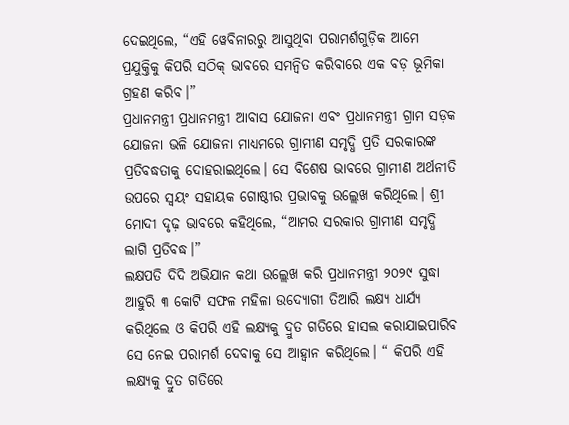ଦେଇଥିଲେ, “ଏହି ୱେବିନାରରୁ ଆସୁଥିବା ପରାମର୍ଶଗୁଡ଼ିକ ଆମେ ପ୍ରଯୁକ୍ତିକୁ କିପରି ସଠିକ୍ ଭାବରେ ସମନ୍ୱିତ କରିବାରେ ଏକ ବଡ଼ ଭୂମିକା ଗ୍ରହଣ କରିବ।”
ପ୍ରଧାନମନ୍ତ୍ରୀ ପ୍ରଧାନମନ୍ତ୍ରୀ ଆବାସ ଯୋଜନା ଏବଂ ପ୍ରଧାନମନ୍ତ୍ରୀ ଗ୍ରାମ ସଡ଼କ ଯୋଜନା ଭଳି ଯୋଜନା ମାଧ୍ୟମରେ ଗ୍ରାମୀଣ ସମୃଦ୍ଧି ପ୍ରତି ସରକାରଙ୍କ ପ୍ରତିବଦ୍ଧତାକୁ ଦୋହରାଇଥିଲେ। ସେ ବିଶେଷ ଭାବରେ ଗ୍ରାମୀଣ ଅର୍ଥନୀତି ଉପରେ ସ୍ୱୟଂ ସହାୟକ ଗୋଷ୍ଠୀର ପ୍ରଭାବକୁ ଉଲ୍ଲେଖ କରିଥିଲେ। ଶ୍ରୀ ମୋଦୀ ଦୃଢ଼ ଭାବରେ କହିଥିଲେ, “ଆମର ସରକାର ଗ୍ରାମୀଣ ସମୃଦ୍ଧି ଲାଗି ପ୍ରତିବଦ୍ଧ।”
ଲକ୍ଷପତି ଦିଦି ଅଭିଯାନ କଥା ଉଲ୍ଲେଖ କରି ପ୍ରଧାନମନ୍ତ୍ରୀ ୨୦୨୯ ସୁଦ୍ଧା ଆହୁରି ୩ କୋଟି ସଫଳ ମହିଳା ଉଦ୍ୟୋଗୀ ତିଆରି ଲକ୍ଷ୍ୟ ଧାର୍ଯ୍ୟ କରିଥିଲେ ଓ କିପରି ଏହି ଲକ୍ଷ୍ୟକୁ ଦ୍ରୁତ ଗତିରେ ହାସଲ କରାଯାଇପାରିବ ସେ ନେଇ ପରାମର୍ଶ ଦେବାକୁ ସେ ଆହ୍ବାନ କରିଥିଲେ। “ କିପରି ଏହି ଲକ୍ଷ୍ୟକୁ ଦ୍ରୁତ ଗତିରେ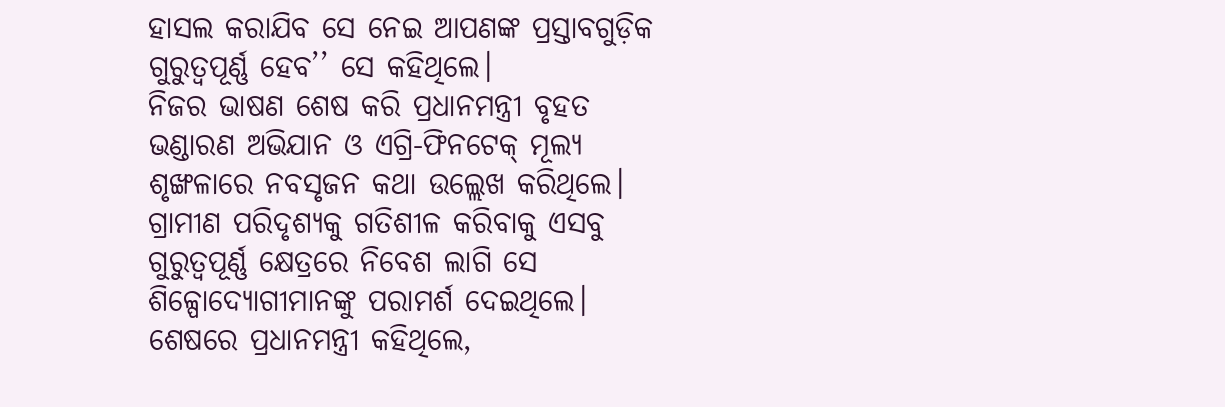ହାସଲ କରାଯିବ ସେ ନେଇ ଆପଣଙ୍କ ପ୍ରସ୍ତାବଗୁଡ଼ିକ ଗୁରୁତ୍ବପୂର୍ଣ୍ଣ ହେବ’’ ସେ କହିଥିଲେ।
ନିଜର ଭାଷଣ ଶେଷ କରି ପ୍ରଧାନମନ୍ତ୍ରୀ ବୃହତ ଭଣ୍ଡାରଣ ଅଭିଯାନ ଓ ଏଗ୍ରି-ଫିନଟେକ୍ ମୂଲ୍ୟ ଶୃଙ୍ଖଳାରେ ନବସୃଜନ କଥା ଉଲ୍ଲେଖ କରିଥିଲେ। ଗ୍ରାମୀଣ ପରିଦୃଶ୍ୟକୁ ଗତିଶୀଳ କରିବାକୁ ଏସବୁ ଗୁରୁତ୍ବପୂର୍ଣ୍ଣ କ୍ଷେତ୍ରରେ ନିବେଶ ଲାଗି ସେ ଶିଳ୍ପୋଦ୍ୟୋଗୀମାନଙ୍କୁ ପରାମର୍ଶ ଦେଇଥିଲେ। ଶେଷରେ ପ୍ରଧାନମନ୍ତ୍ରୀ କହିଥିଲେ,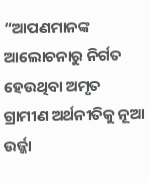“ଆପଣମାନଙ୍କ ଆଲୋଚନାରୁ ନିର୍ଗତ ହେଉଥିବା ଅମୃତ ଗ୍ରାମୀଣ ଅର୍ଥନୀତିକୁ ନୂଆ ଉର୍ଜ୍ଜା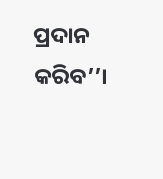ପ୍ରଦାନ କରିବ’’।